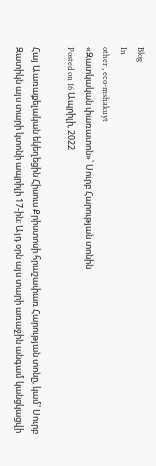Blog
In
other , eco-mshakuyt
«Զատկական փառատոն»՝ Սուրբ Հարության տոնին
Posted on 16 Ապրիլի, 2022

Հայ Աառաքելական եկեղեցին Հիսուս Քրիստոսի հրաշափառ Հարության տոնը, կամ՝ Սուրբ Զատիկն այս տարի կտոնի ապրիլի 17-ին։ Այդ օրն այս տարի առաջին անգամ կանցկացվի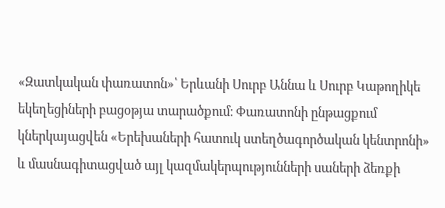«Զատկական փառատոն»՝ Երևանի Սուրբ Աննա և Սուրբ Կաթողիկե եկեղեցիների բացօթյա տարածքում։ Փառատոնի ընթացքում կներկայացվեն «Երեխաների հատուկ ստեղծագործական կենտրոնի» և մասնագիտացված այլ կազմակերպությունների սաների ձեռքի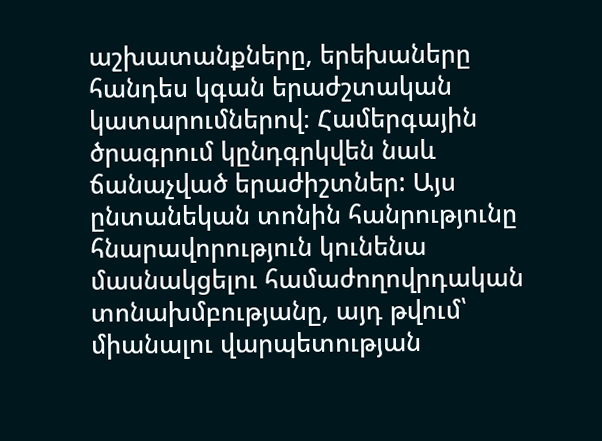աշխատանքները, երեխաները հանդես կգան երաժշտական կատարումներով։ Համերգային ծրագրում կընդգրկվեն նաև ճանաչված երաժիշտներ: Այս ընտանեկան տոնին հանրությունը հնարավորություն կունենա մասնակցելու համաժողովրդական տոնախմբությանը, այդ թվում՝ միանալու վարպետության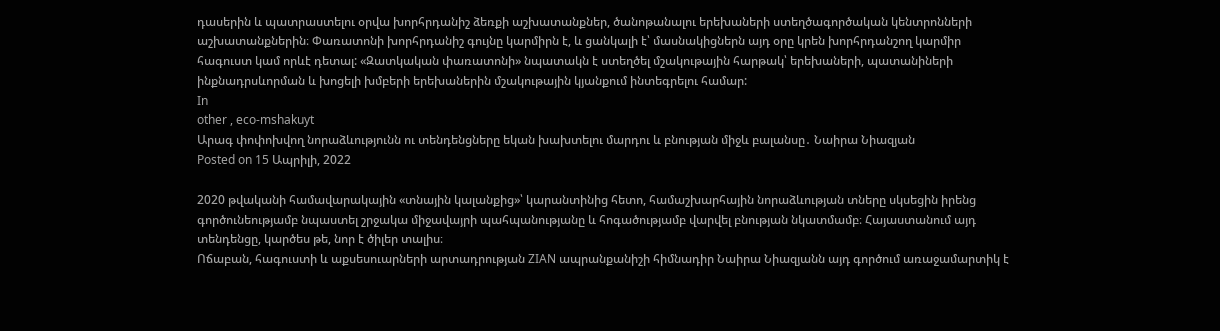դասերին և պատրաստելու օրվա խորհրդանիշ ձեռքի աշխատանքներ, ծանոթանալու երեխաների ստեղծագործական կենտրոնների աշխատանքներին։ Փառատոնի խորհրդանիշ գույնը կարմիրն է, և ցանկալի է՝ մասնակիցներն այդ օրը կրեն խորհրդանշող կարմիր հագուստ կամ որևէ դետալ: «Զատկական փառատոնի» նպատակն է ստեղծել մշակութային հարթակ՝ երեխաների, պատանիների ինքնադրսևորման և խոցելի խմբերի երեխաներին մշակութային կյանքում ինտեգրելու համար:
In
other , eco-mshakuyt
Արագ փոփոխվող նորաձևությունն ու տենդենցները եկան խախտելու մարդու և բնության միջև բալանսը․ Նաիրա Նիազյան
Posted on 15 Ապրիլի, 2022

2020 թվականի համավարակային «տնային կալանքից»՝ կարանտինից հետո, համաշխարհային նորաձևության տները սկսեցին իրենց գործունեությամբ նպաստել շրջակա միջավայրի պահպանությանը և հոգածությամբ վարվել բնության նկատմամբ։ Հայաստանում այդ տենդենցը, կարծես թե, նոր է ծիլեր տալիս։
Ոճաբան, հագուստի և աքսեսուարների արտադրության ZIAN ապրանքանիշի հիմնադիր Նաիրա Նիազյանն այդ գործում առաջամարտիկ է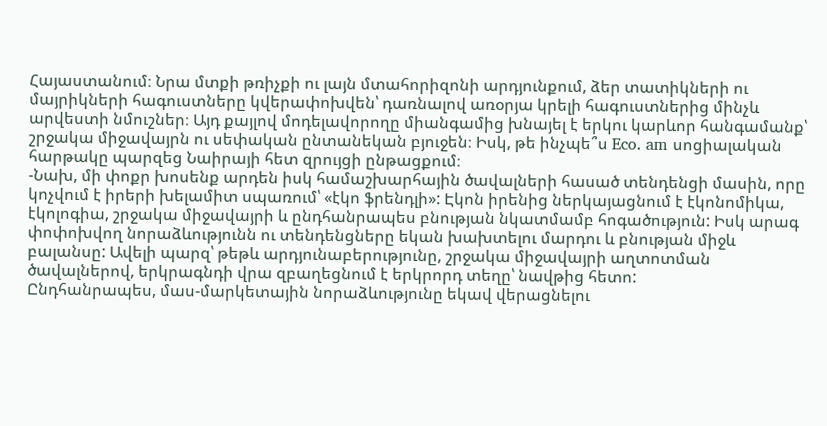Հայաստանում։ Նրա մտքի թռիչքի ու լայն մտահորիզոնի արդյունքում, ձեր տատիկների ու մայրիկների հագուստները կվերափոխվեն՝ դառնալով առօրյա կրելի հագուստներից մինչև արվեստի նմուշներ։ Այդ քայլով մոդելավորողը միանգամից խնայել է երկու կարևոր հանգամանք՝ շրջակա միջավայրն ու սեփական ընտանեկան բյուջեն։ Իսկ, թե ինչպե՞ս Eco. am սոցիալական հարթակը պարզեց Նաիրայի հետ զրույցի ընթացքում։
-Նախ, մի փոքր խոսենք արդեն իսկ համաշխարհային ծավալների հասած տենդենցի մասին, որը կոչվում է իրերի խելամիտ սպառում՝ «էկո ֆրենդլի»: Էկոն իրենից ներկայացնում է էկոնոմիկա, էկոլոգիա, շրջակա միջավայրի և ընդհանրապես բնության նկատմամբ հոգածություն: Իսկ արագ փոփոխվող նորաձևությունն ու տենդենցները եկան խախտելու մարդու և բնության միջև բալանսը: Ավելի պարզ՝ թեթև արդյունաբերությունը, շրջակա միջավայրի աղտոտման ծավալներով, երկրագնդի վրա զբաղեցնում է երկրորդ տեղը՝ նավթից հետո:
Ընդհանրապես, մաս-մարկետային նորաձևությունը եկավ վերացնելու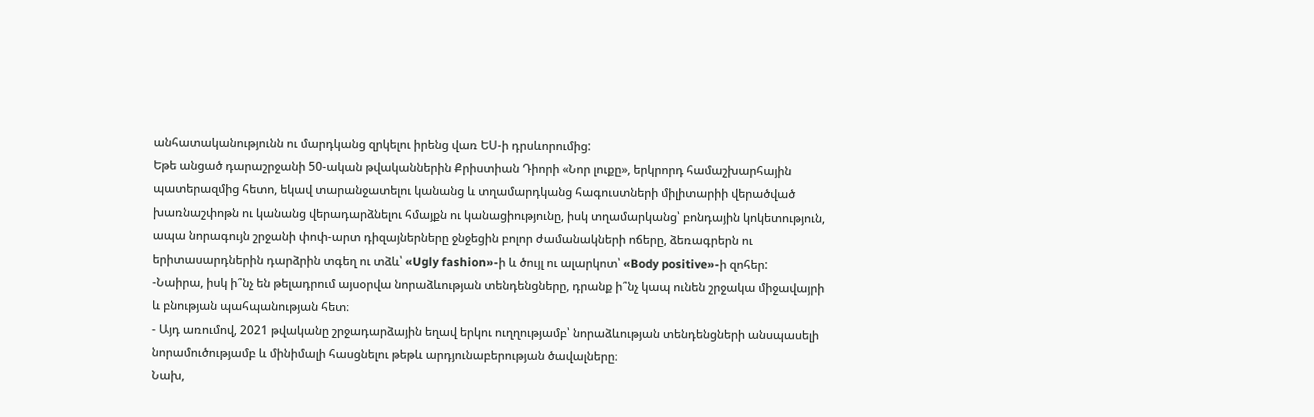անհատականությունն ու մարդկանց զրկելու իրենց վառ ԵՍ-ի դրսևորումից:
Եթե անցած դարաշրջանի 50-ական թվականներին Քրիստիան Դիորի «Նոր լուքը», երկրորդ համաշխարհային պատերազմից հետո, եկավ տարանջատելու կանանց և տղամարդկանց հագուստների միլիտարիի վերածված խառնաշփոթն ու կանանց վերադարձնելու հմայքն ու կանացիությունը, իսկ տղամարկանց՝ բոնդային կոկետություն, ապա նորագույն շրջանի փոփ-արտ դիզայներները ջնջեցին բոլոր ժամանակների ոճերը, ձեռագրերն ու երիտասարդներին դարձրին տգեղ ու տձև՝ «Ugly fashion»-ի և ծույլ ու ալարկոտ՝ «Body positive»-ի զոհեր:
-Նաիրա, իսկ ի՞նչ են թելադրում այսօրվա նորաձևության տենդենցները, դրանք ի՞նչ կապ ունեն շրջակա միջավայրի և բնության պահպանության հետ։
- Այդ առումով, 2021 թվականը շրջադարձային եղավ երկու ուղղությամբ՝ նորաձևության տենդենցների անսպասելի նորամուծությամբ և մինիմալի հասցնելու թեթև արդյունաբերության ծավալները։
Նախ,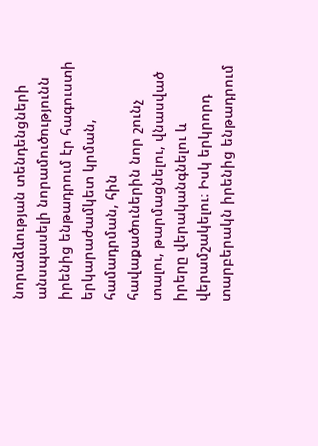նորաձևության տենդենցների անսպասելի նորամուծությունն իրենից ենթադրում էր հագուստի երկարաժամկետ կրման, համադրման, հին հավաքածուներին նոր շունչ տալու, թարմացնելու, վնասված իրերը վերականգնելու և վերամշակելու։ Իսկ երկրորդ տարբերակն իրենից ենթադրում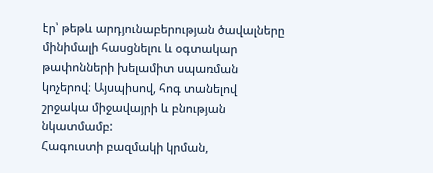էր՝ թեթև արդյունաբերության ծավալները մինիմալի հասցնելու և օգտակար թափոնների խելամիտ սպառման կոչերով։ Այսպիսով, հոգ տանելով շրջակա միջավայրի և բնության նկատմամբ:
Հագուստի բազմակի կրման,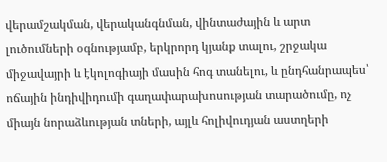վերամշակման, վերականգնման, վինտաժային և արտ լուծումների օգնությամբ, երկրորդ կյանք տալու, շրջակա միջավայրի և էկոլոգիայի մասին հոգ տանելու, և ընդհանրապես՝ ոճային ինդիվիդումի գաղափարախոսության տարածումը, ոչ միայն նորաձևության տների, այլև հոլիվուդյան աստղերի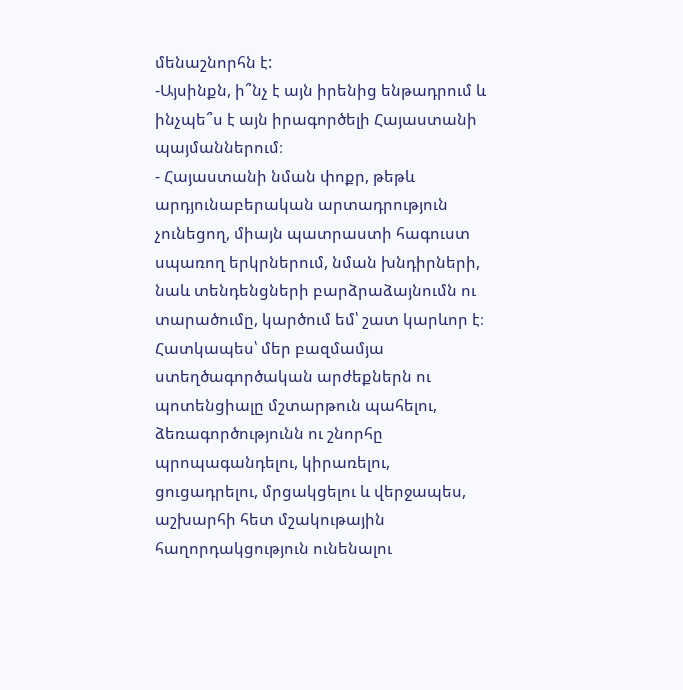մենաշնորհն է:
-Այսինքն, ի՞նչ է այն իրենից ենթադրում և ինչպե՞ս է այն իրագործելի Հայաստանի պայմաններում։
- Հայաստանի նման փոքր, թեթև արդյունաբերական արտադրություն չունեցող, միայն պատրաստի հագուստ սպառող երկրներում, նման խնդիրների, նաև տենդենցների բարձրաձայնումն ու տարածումը, կարծում եմ՝ շատ կարևոր է։ Հատկապես՝ մեր բազմամյա ստեղծագործական արժեքներն ու պոտենցիալը մշտարթուն պահելու, ձեռագործությունն ու շնորհը պրոպագանդելու, կիրառելու, ցուցադրելու, մրցակցելու և վերջապես, աշխարհի հետ մշակութային հաղորդակցություն ունենալու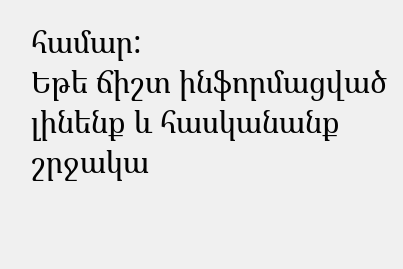համար:
Եթե ճիշտ ինֆորմացված լինենք և հասկանանք շրջակա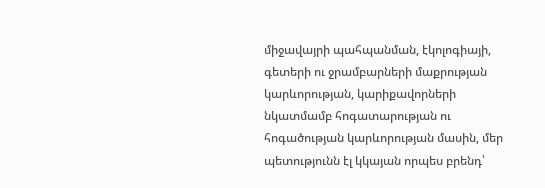միջավայրի պահպանման, էկոլոգիայի, գետերի ու ջրամբարների մաքրության կարևորության, կարիքավորների նկատմամբ հոգատարության ու հոգածության կարևորության մասին, մեր պետությունն էլ կկայան որպես բրենդ՝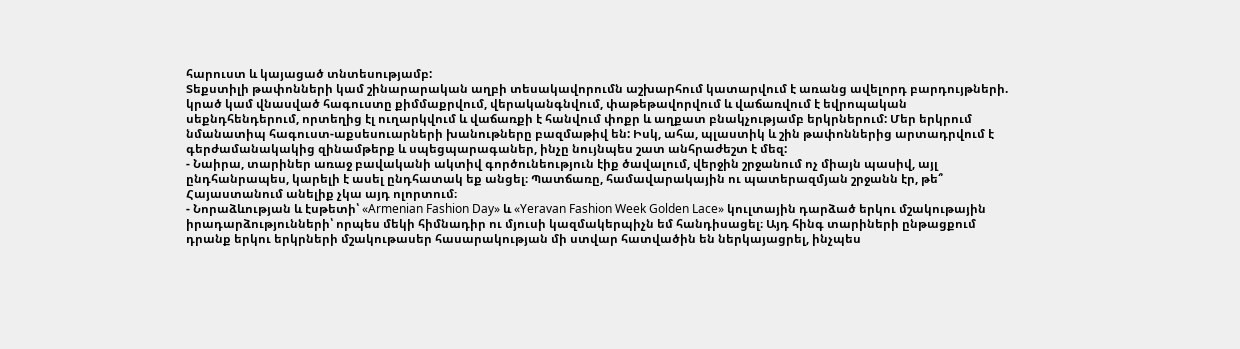հարուստ և կայացած տնտեսությամբ:
Տեքստիլի թափոնների կամ շինարարական աղբի տեսակավորումն աշխարհում կատարվում է առանց ավելորդ բարդույթների. կրած կամ վնասված հագուստը քիմմաքրվում, վերականգնվում, փաթեթավորվում և վաճառվում է եվրոպական սեքնդհենդերում, որտեղից էլ ուղարկվում և վաճառքի է հանվում փոքր և աղքատ բնակչությամբ երկրներում: Մեր երկրում նմանատիպ հագուստ-աքսեսուարների խանութները բազմաթիվ են: Իսկ, ահա, պլաստիկ և շին թափոններից արտադրվում է գերժամանակակից զինամթերք և սպեցպարագաներ, ինչը նույնպես շատ անհրաժեշտ է մեզ:
- Նաիրա, տարիներ առաջ բավականի ակտիվ գործունեություն էիք ծավալում, վերջին շրջանում ոչ միայն պասիվ, այլ ընդհանրապես, կարելի է ասել ընդհատակ եք անցել։ Պատճառը, համավարակային ու պատերազմյան շրջանն էր, թե՞ Հայաստանում անելիք չկա այդ ոլորտում։
- Նորաձևության և էսթետի՝ «Armenian Fashion Day» և «Yeravan Fashion Week Golden Lace» կուլտային դարձած երկու մշակութային իրադարձությունների՝ որպես մեկի հիմնադիր ու մյուսի կազմակերպիչն եմ հանդիսացել։ Այդ հինգ տարիների ընթացքում դրանք երկու երկրների մշակութասեր հասարակության մի ստվար հատվածին են ներկայացրել, ինչպես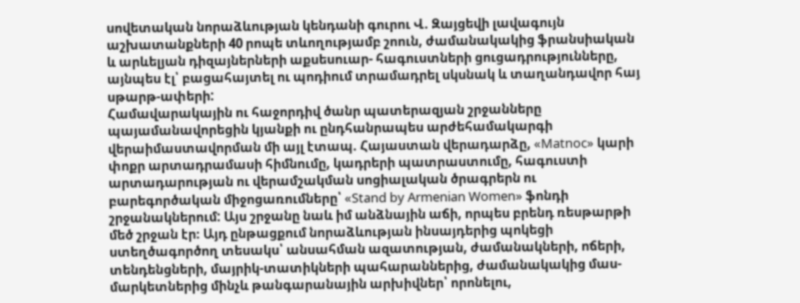սովետական նորաձևության կենդանի գուրու Վ. Զայցեվի լավագույն աշխատանքների 40 րոպե տևողությամբ շոուն, ժամանակակից ֆրանսիական և արևելյան դիզայներների աքսեսուար- հագուստների ցուցադրությունները, այնպես էլ՝ բացահայտել ու պոդիում տրամադրել սկսնակ և տաղանդավոր հայ սթարթ-ափերի:
Համավարակային ու հաջորդիվ ծանր պատերազյան շրջանները պայամանավորեցին կյանքի ու ընդհանրապես արժեհամակարգի վերաիմաստավորման մի այլ էտապ. Հայաստան վերադարձը, «Matnoc» կարի փոքր արտադրամասի հիմնումը, կադրերի պատրաստումը, հագուստի արտադարության ու վերամշակման սոցիալական ծրագրերն ու բարեգործական միջոցառումները՝ «Stand by Armenian Women» ֆոնդի շրջանակներում: Այս շրջանը նաև իմ անձնային աճի, որպես բրենդ ռեսթարթի մեծ շրջան էր։ Այդ ընթացքում նորաձևության ինսայդերից պոկեցի ստեղծագործող տեսակս՝ անսահման ազատության, ժամանակների, ոճերի, տենդենցների, մայրիկ-տատիկների պահարաններից, ժամանակակից մաս-մարկետներից մինչև թանգարանային արխիվներ՝ որոնելու,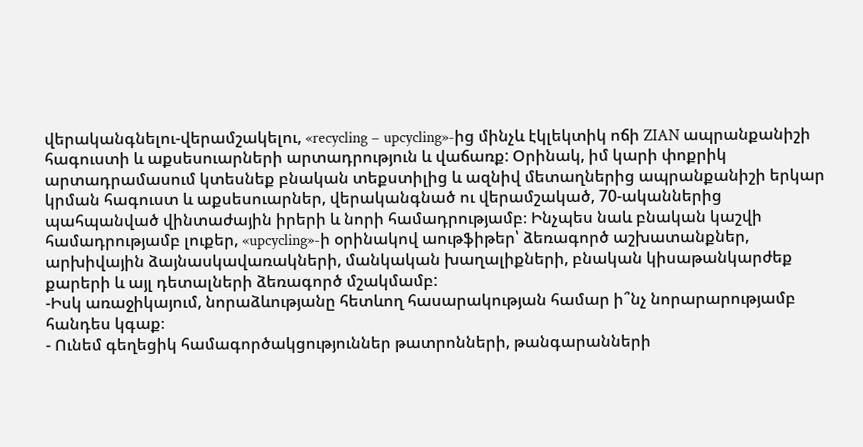վերականգնելու-վերամշակելու, «recycling – upcycling»-ից մինչև էկլեկտիկ ոճի ZIAN ապրանքանիշի հագուստի և աքսեսուարների արտադրություն և վաճառք: Օրինակ, իմ կարի փոքրիկ արտադրամասում կտեսնեք բնական տեքստիլից և ազնիվ մետաղներից ապրանքանիշի երկար կրման հագուստ և աքսեսուարներ, վերականգնած ու վերամշակած, 70-ականներից պահպանված վինտաժային իրերի և նորի համադրությամբ։ Ինչպես նաև բնական կաշվի համադրությամբ լուքեր, «upcycling»-ի օրինակով աութֆիթեր՝ ձեռագործ աշխատանքներ, արխիվային ձայնասկավառակների, մանկական խաղալիքների, բնական կիսաթանկարժեք քարերի և այլ դետալների ձեռագործ մշակմամբ:
-Իսկ առաջիկայում, նորաձևությանը հետևող հասարակության համար ի՞նչ նորարարությամբ հանդես կգաք։
- Ունեմ գեղեցիկ համագործակցություններ թատրոնների, թանգարանների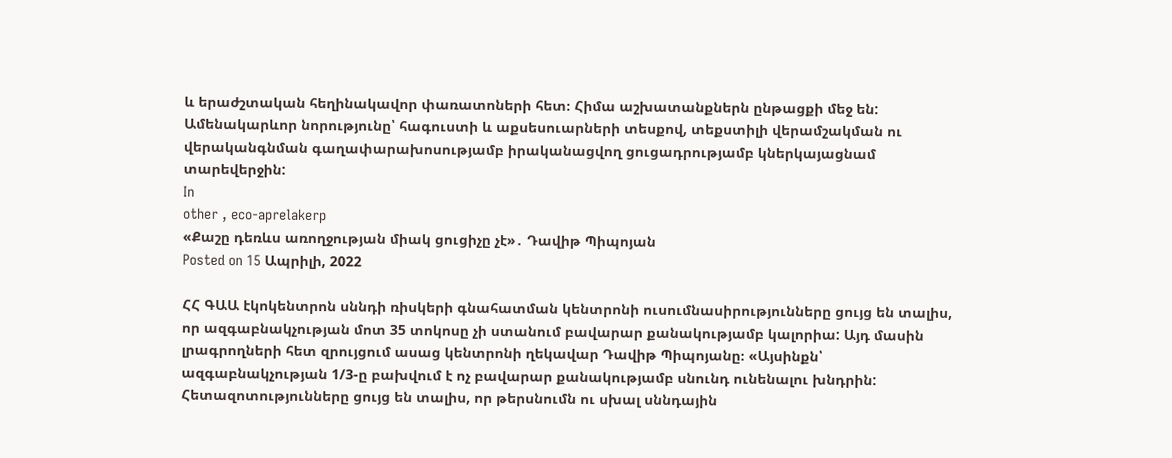և երաժշտական հեղինակավոր փառատոների հետ։ Հիմա աշխատանքներն ընթացքի մեջ են: Ամենակարևոր նորությունը՝ հագուստի և աքսեսուարների տեսքով, տեքստիլի վերամշակման ու վերականգնման գաղափարախոսությամբ իրականացվող ցուցադրությամբ կներկայացնամ տարեվերջին:
In
other , eco-aprelakerp
«Քաշը դեռևս առողջության միակ ցուցիչը չէ»․ Դավիթ Պիպոյան
Posted on 15 Ապրիլի, 2022

ՀՀ ԳԱԱ էկոկենտրոն սննդի ռիսկերի գնահատման կենտրոնի ուսումնասիրությունները ցույց են տալիս, որ ազգաբնակչության մոտ 35 տոկոսը չի ստանում բավարար քանակությամբ կալորիա: Այդ մասին լրագրողների հետ զրույցում ասաց կենտրոնի ղեկավար Դավիթ Պիպոյանը։ «Այսինքն՝ ազգաբնակչության 1/3-ը բախվում է ոչ բավարար քանակությամբ սնունդ ունենալու խնդրին: Հետազոտությունները ցույց են տալիս, որ թերսնումն ու սխալ սննդային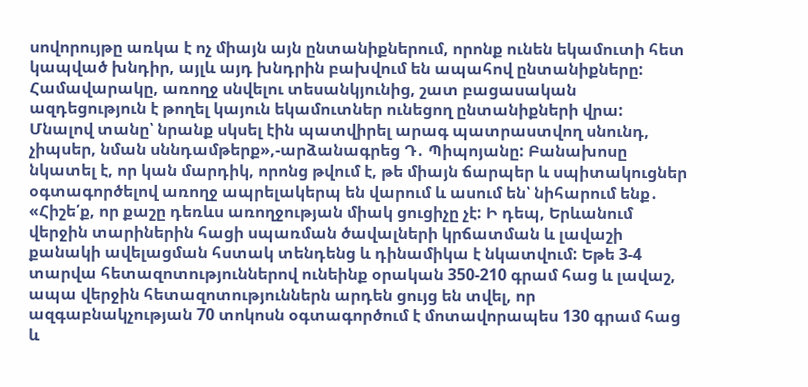սովորույթը առկա է ոչ միայն այն ընտանիքներում, որոնք ունեն եկամուտի հետ կապված խնդիր, այլև այդ խնդրին բախվում են ապահով ընտանիքները: Համավարակը, առողջ սնվելու տեսանկյունից, շատ բացասական ազդեցություն է թողել կայուն եկամուտներ ունեցող ընտանիքների վրա: Մնալով տանը՝ նրանք սկսել էին պատվիրել արագ պատրաստվող սնունդ, չիպսեր, նման սննդամթերք»,-արձանագրեց Դ․ Պիպոյանը: Բանախոսը նկատել է, որ կան մարդիկ, որոնց թվում է, թե միայն ճարպեր և սպիտակուցներ օգտագործելով առողջ ապրելակերպ են վարում և ասում են՝ նիհարում ենք․ «Հիշե՛ք, որ քաշը դեռևս առողջության միակ ցուցիչը չէ: Ի դեպ, Երևանում վերջին տարիներին հացի սպառման ծավալների կրճատման և լավաշի քանակի ավելացման հստակ տենդենց և դինամիկա է նկատվում: Եթե 3-4 տարվա հետազոտություններով ունեինք օրական 350-210 գրամ հաց և լավաշ, ապա վերջին հետազոտություններն արդեն ցույց են տվել, որ ազգաբնակչության 70 տոկոսն օգտագործում է մոտավորապես 130 գրամ հաց և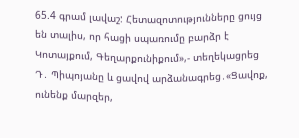65.4 գրամ լավաշ: Հետազոտությունները ցույց են տալիս, որ հացի սպառումը բարձր է Կոտայքում, Գեղարքունիքում»,- տեղեկացրեց Դ․ Պիպոյանը և ցավով արձանագրեց․«Ցավոք, ունենք մարզեր,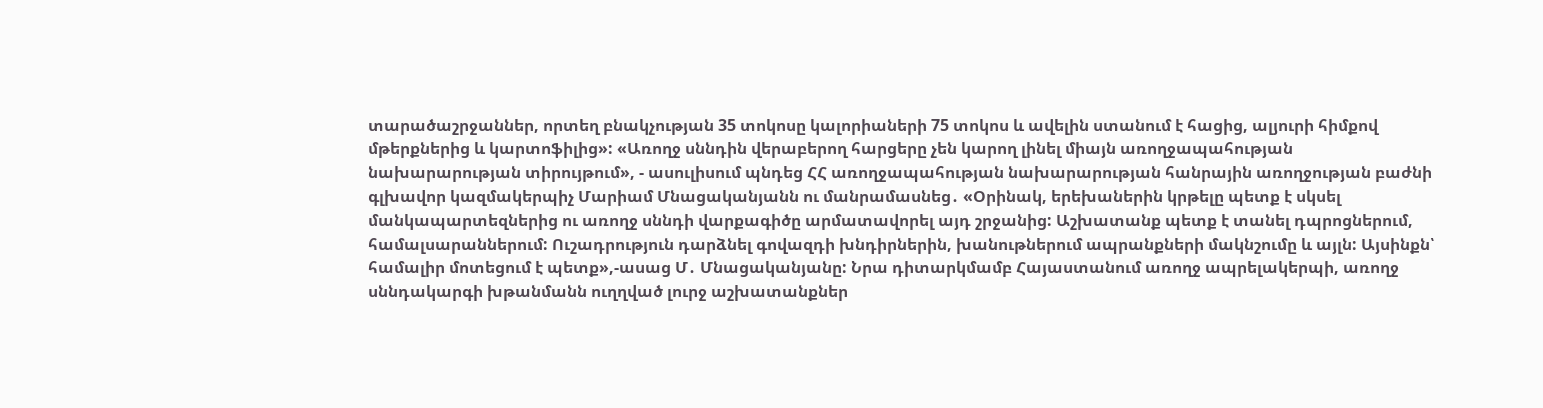տարածաշրջաններ, որտեղ բնակչության 35 տոկոսը կալորիաների 75 տոկոս և ավելին ստանում է հացից, ալյուրի հիմքով մթերքներից և կարտոֆիլից»: «Առողջ սննդին վերաբերող հարցերը չեն կարող լինել միայն առողջապահության նախարարության տիրույթում», - ասուլիսում պնդեց ՀՀ առողջապահության նախարարության հանրային առողջության բաժնի գլխավոր կազմակերպիչ Մարիամ Մնացականյանն ու մանրամասնեց․ «Օրինակ, երեխաներին կրթելը պետք է սկսել մանկապարտեզներից ու առողջ սննդի վարքագիծը արմատավորել այդ շրջանից: Աշխատանք պետք է տանել դպրոցներում, համալսարաններում: Ուշադրություն դարձնել գովազդի խնդիրներին, խանութներում ապրանքների մակնշումը և այլն: Այսինքն՝ համալիր մոտեցում է պետք»,-ասաց Մ․ Մնացականյանը: Նրա դիտարկմամբ Հայաստանում առողջ ապրելակերպի, առողջ սննդակարգի խթանմանն ուղղված լուրջ աշխատանքներ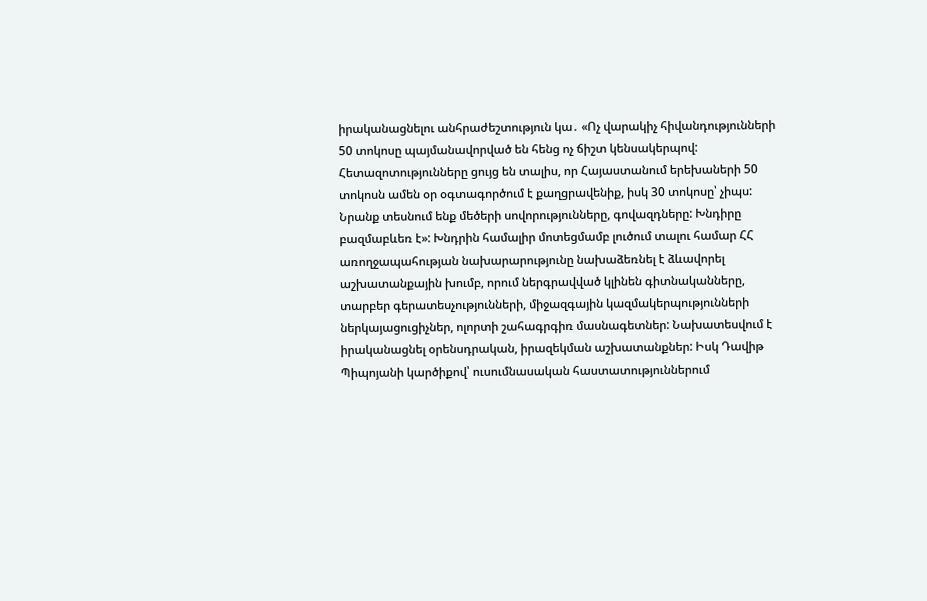իրականացնելու անհրաժեշտություն կա․ «Ոչ վարակիչ հիվանդությունների 50 տոկոսը պայմանավորված են հենց ոչ ճիշտ կենսակերպով: Հետազոտությունները ցույց են տալիս, որ Հայաստանում երեխաների 50 տոկոսն ամեն օր օգտագործում է քաղցրավենիք, իսկ 30 տոկոսը՝ չիպս: Նրանք տեսնում ենք մեծերի սովորությունները, գովազդները: Խնդիրը բազմաբևեռ է»: Խնդրին համալիր մոտեցմամբ լուծում տալու համար ՀՀ առողջապահության նախարարությունը նախաձեռնել է ձևավորել աշխատանքային խումբ, որում ներգրավված կլինեն գիտնականները, տարբեր գերատեսչությունների, միջազգային կազմակերպությունների ներկայացուցիչներ, ոլորտի շահագրգիռ մասնագետներ: Նախատեսվում է իրականացնել օրենսդրական, իրազեկման աշխատանքներ: Իսկ Դավիթ Պիպոյանի կարծիքով՝ ուսումնասական հաստատություններում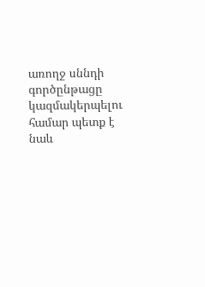առողջ սննդի գործընթացը կազմակերպելու համար պետք է նաև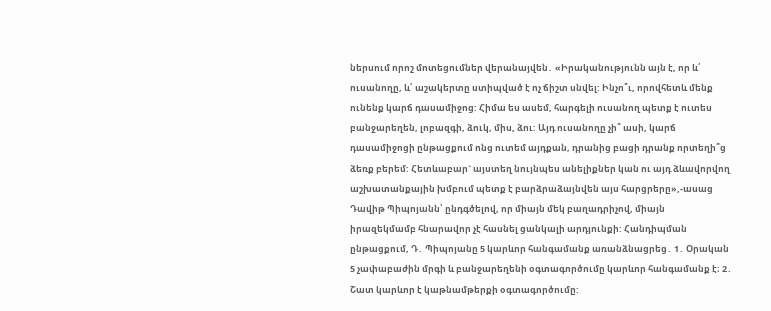ներսում որոշ մոտեցումներ վերանայվեն․ «Իրականությունն այն է, որ և՛ ուսանողը, և՛ աշակերտը ստիպված է ոչ ճիշտ սնվել: Ինչո՞ւ, որովհետև մենք ունենք կարճ դասամիջոց: Հիմա ես ասեմ, հարգելի ուսանող պետք է ուտես բանջարեղեն, լոբազգի, ձուկ, միս, ձու: Այդ ուսանողը չի՞ ասի, կարճ դասամիջոցի ընթացքում ոնց ուտեմ այդքան, դրանից բացի դրանք որտեղի՞ց ձեռք բերեմ: Հետևաբար` այստեղ նույնպես անելիքներ կան ու այդ ձևավորվող աշխատանքային խմբում պետք է բարձրաձայնվեն այս հարցրերը»,-ասաց Դավիթ Պիպոյանն՝ ընդգծելով, որ միայն մեկ բաղադրիչով, միայն իրազեկմամբ հնարավոր չէ հասնել ցանկալի արդյունքի: Հանդիպման ընթացքում, Դ․ Պիպոյանը 5 կարևոր հանգամանք առանձնացրեց․ 1․ Օրական 5 չափաբաժին մրգի և բանջարեղենի օգտագործումը կարևոր հանգամանք է։ 2․ Շատ կարևոր է կաթնամթերքի օգտագործումը: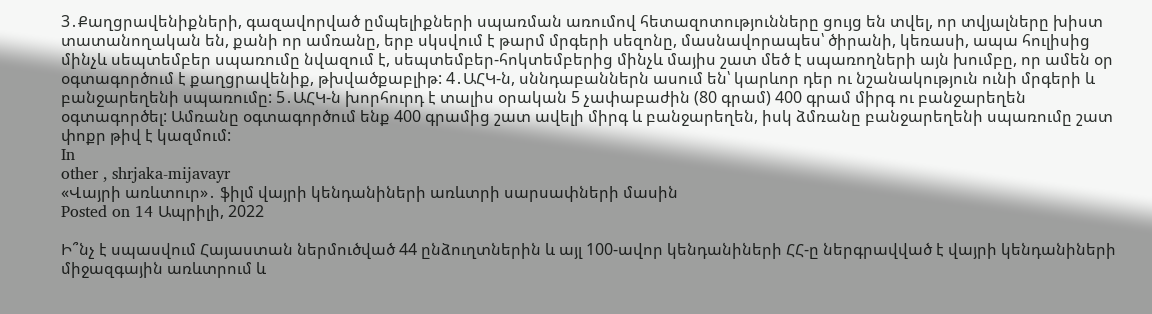3․Քաղցրավենիքների, գազավորված ըմպելիքների սպառման առումով հետազոտությունները ցույց են տվել, որ տվյալները խիստ տատանողական են, քանի որ ամռանը, երբ սկսվում է թարմ մրգերի սեզոնը, մասնավորապես՝ ծիրանի, կեռասի, ապա հուլիսից մինչև սեպտեմբեր սպառումը նվազում է, սեպտեմբեր-հոկտեմբերից մինչև մայիս շատ մեծ է սպառողների այն խումբը, որ ամեն օր օգտագործում է քաղցրավենիք, թխվածքաբլիթ: 4․ԱՀԿ-ն, սննդաբաններն ասում են՝ կարևոր դեր ու նշանակություն ունի մրգերի և բանջարեղենի սպառումը: 5․ԱՀԿ-ն խորհուրդ է տալիս օրական 5 չափաբաժին (80 գրամ) 400 գրամ միրգ ու բանջարեղեն օգտագործել: Ամռանը օգտագործում ենք 400 գրամից շատ ավելի միրգ և բանջարեղեն, իսկ ձմռանը բանջարեղենի սպառումը շատ փոքր թիվ է կազմում:
In
other , shrjaka-mijavayr
«Վայրի առևտուր»․ ֆիլմ վայրի կենդանիների առևտրի սարսափների մասին
Posted on 14 Ապրիլի, 2022

Ի՞նչ է սպասվում Հայաստան ներմուծված 44 ընձուղտներին և այլ 100-ավոր կենդանիների ՀՀ-ը ներգրավված է վայրի կենդանիների միջազգային առևտրում և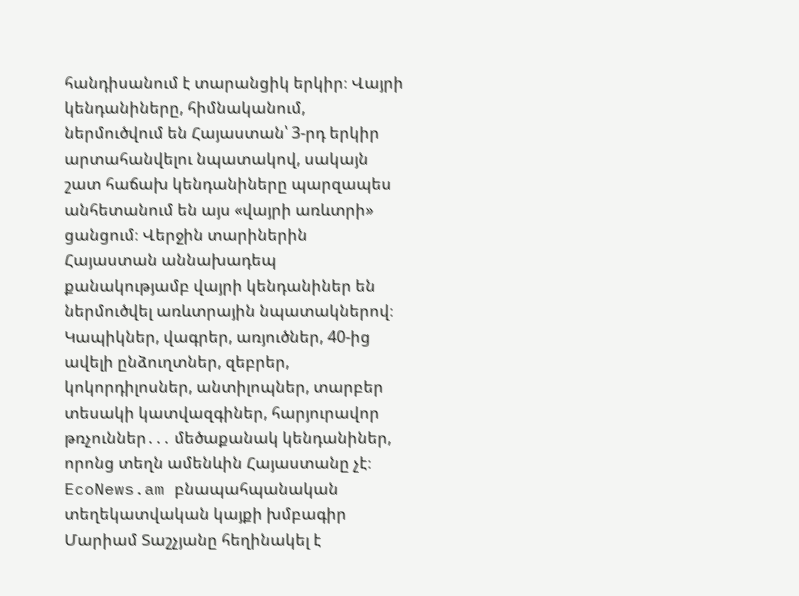հանդիսանում է տարանցիկ երկիր։ Վայրի կենդանիները, հիմնականում, ներմուծվում են Հայաստան՝ 3-րդ երկիր արտահանվելու նպատակով, սակայն շատ հաճախ կենդանիները պարզապես անհետանում են այս «վայրի առևտրի» ցանցում։ Վերջին տարիներին Հայաստան աննախադեպ քանակությամբ վայրի կենդանիներ են ներմուծվել առևտրային նպատակներով։ Կապիկներ, վագրեր, առյուծներ, 40-ից ավելի ընձուղտներ, զեբրեր, կոկորդիլոսներ, անտիլոպներ, տարբեր տեսակի կատվազգիներ, հարյուրավոր թռչուններ․․․ մեծաքանակ կենդանիներ, որոնց տեղն ամենևին Հայաստանը չէ։ EcoNews.am բնապահպանական տեղեկատվական կայքի խմբագիր Մարիամ Տաշչյանը հեղինակել է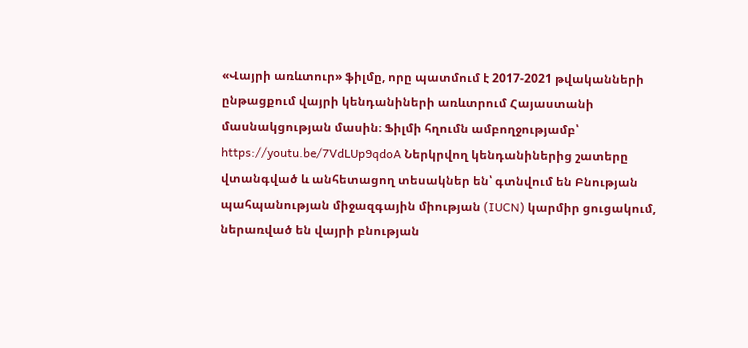«Վայրի առևտուր» ֆիլմը, որը պատմում է 2017-2021 թվականների ընթացքում վայրի կենդանիների առևտրում Հայաստանի մասնակցության մասին։ Ֆիլմի հղումն ամբողջությամբ՝ https://youtu.be/7VdLUp9qdoA Ներկրվող կենդանիներից շատերը վտանգված և անհետացող տեսակներ են՝ գտնվում են Բնության պահպանության միջազգային միության (IUCN) կարմիր ցուցակում, ներառված են վայրի բնության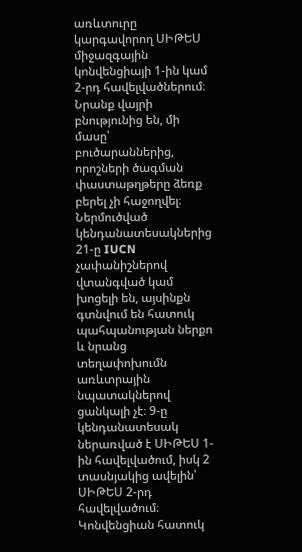առևտուրը կարգավորող ՍԻԹԵՍ միջազգային կոնվենցիայի 1-ին կամ 2-րդ հավելվածներում։ Նրանք վայրի բնությունից են, մի մասը՝ բուծարաններից, որոշների ծագման փաստաթղթերը ձեռք բերել չի հաջողվել։ Ներմուծված կենդանատեսակներից 21-ը IUCN չափանիշներով վտանգված կամ խոցելի են, այսինքն գտնվում են հատուկ պահպանության ներքո և նրանց տեղափոխումն առևտրային նպատակներով ցանկալի չէ։ 9-ը կենդանատեսակ ներառված է ՍԻԹԵՍ 1-ին հավելվածում, իսկ 2 տասնյակից ավելին՝ ՍԻԹԵՍ 2-րդ հավելվածում։ Կոնվենցիան հատուկ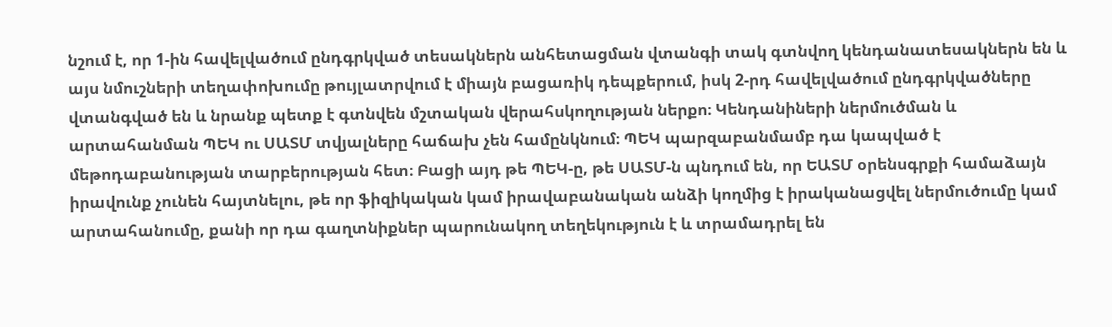նշում է, որ 1-ին հավելվածում ընդգրկված տեսակներն անհետացման վտանգի տակ գտնվող կենդանատեսակներն են և այս նմուշների տեղափոխումը թույլատրվում է միայն բացառիկ դեպքերում, իսկ 2-րդ հավելվածում ընդգրկվածները վտանգված են և նրանք պետք է գտնվեն մշտական վերահսկողության ներքո։ Կենդանիների ներմուծման և արտահանման ՊԵԿ ու ՍԱՏՄ տվյալները հաճախ չեն համընկնում։ ՊԵԿ պարզաբանմամբ դա կապված է մեթոդաբանության տարբերության հետ։ Բացի այդ թե ՊԵԿ-ը, թե ՍԱՏՄ-ն պնդում են, որ ԵԱՏՄ օրենսգրքի համաձայն իրավունք չունեն հայտնելու, թե որ ֆիզիկական կամ իրավաբանական անձի կողմից է իրականացվել ներմուծումը կամ արտահանումը, քանի որ դա գաղտնիքներ պարունակող տեղեկություն է և տրամադրել են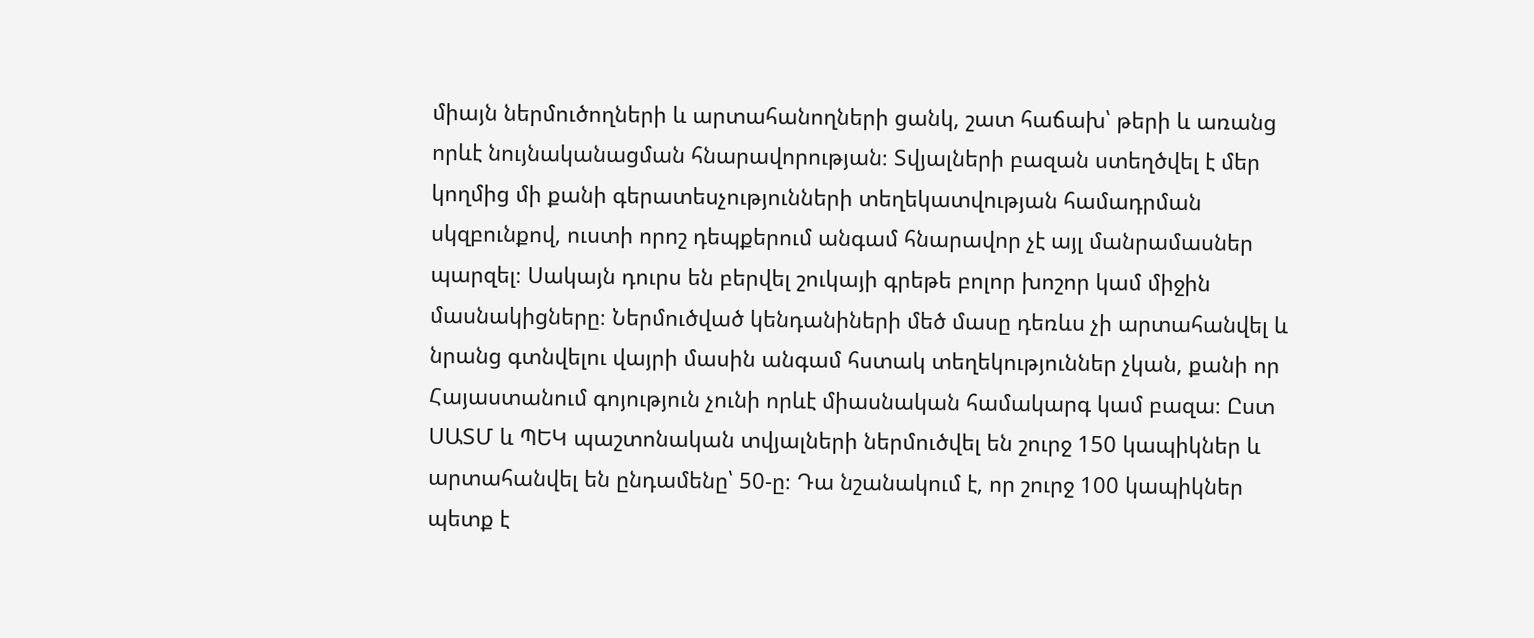միայն ներմուծողների և արտահանողների ցանկ, շատ հաճախ՝ թերի և առանց որևէ նույնականացման հնարավորության։ Տվյալների բազան ստեղծվել է մեր կողմից մի քանի գերատեսչությունների տեղեկատվության համադրման սկզբունքով, ուստի որոշ դեպքերում անգամ հնարավոր չէ այլ մանրամասներ պարզել։ Սակայն դուրս են բերվել շուկայի գրեթե բոլոր խոշոր կամ միջին մասնակիցները։ Ներմուծված կենդանիների մեծ մասը դեռևս չի արտահանվել և նրանց գտնվելու վայրի մասին անգամ հստակ տեղեկություններ չկան, քանի որ Հայաստանում գոյություն չունի որևէ միասնական համակարգ կամ բազա։ Ըստ ՍԱՏՄ և ՊԵԿ պաշտոնական տվյալների ներմուծվել են շուրջ 150 կապիկներ և արտահանվել են ընդամենը՝ 50-ը։ Դա նշանակում է, որ շուրջ 100 կապիկներ պետք է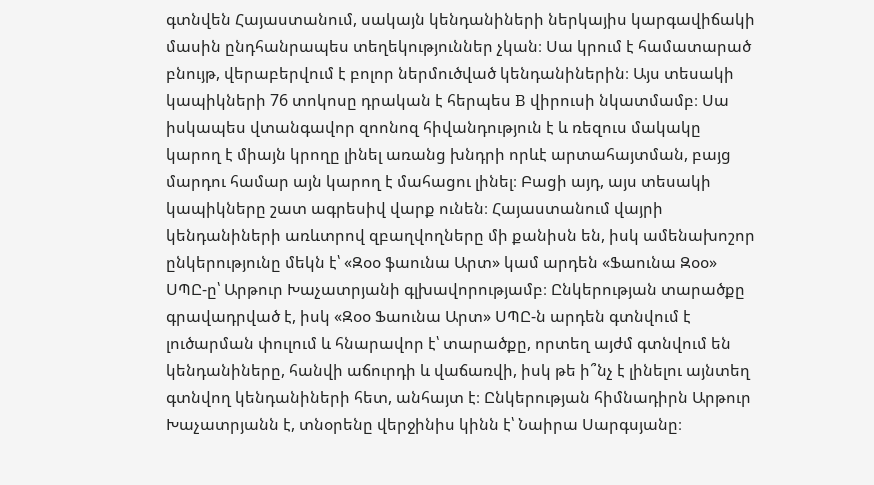գտնվեն Հայաստանում, սակայն կենդանիների ներկայիս կարգավիճակի մասին ընդհանրապես տեղեկություններ չկան։ Սա կրում է համատարած բնույթ, վերաբերվում է բոլոր ներմուծված կենդանիներին։ Այս տեսակի կապիկների 76 տոկոսը դրական է հերպես B վիրուսի նկատմամբ։ Սա իսկապես վտանգավոր զոոնոզ հիվանդություն է և ռեզուս մակակը կարող է միայն կրողը լինել առանց խնդրի որևէ արտահայտման, բայց մարդու համար այն կարող է մահացու լինել։ Բացի այդ, այս տեսակի կապիկները շատ ագրեսիվ վարք ունեն։ Հայաստանում վայրի կենդանիների առևտրով զբաղվողները մի քանիսն են, իսկ ամենախոշոր ընկերությունը մեկն է՝ «Զօօ ֆաունա Արտ» կամ արդեն «Ֆաունա Զօօ» ՍՊԸ-ը՝ Արթուր Խաչատրյանի գլխավորությամբ։ Ընկերության տարածքը գրավադրված է, իսկ «Զօօ Ֆաունա Արտ» ՍՊԸ-ն արդեն գտնվում է լուծարման փուլում և հնարավոր է՝ տարածքը, որտեղ այժմ գտնվում են կենդանիները, հանվի աճուրդի և վաճառվի, իսկ թե ի՞նչ է լինելու այնտեղ գտնվող կենդանիների հետ, անհայտ է։ Ընկերության հիմնադիրն Արթուր Խաչատրյանն է, տնօրենը վերջինիս կինն է՝ Նաիրա Սարգսյանը։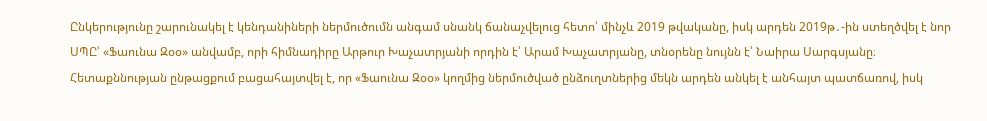Ընկերությունը շարունակել է կենդանիների ներմուծումն անգամ սնանկ ճանաչվելուց հետո՝ մինչև 2019 թվականը, իսկ արդեն 2019թ․-ին ստեղծվել է նոր ՍՊԸ՝ «Ֆաունա Զօօ» անվամբ, որի հիմնադիրը Արթուր Խաչատրյանի որդին է՝ Արամ Խաչատրյանը, տնօրենը նույնն է՝ Նաիրա Սարգսյանը։ Հետաքննության ընթացքում բացահայտվել է, որ «Ֆաունա Զօօ» կողմից ներմուծված ընձուղտներից մեկն արդեն անկել է անհայտ պատճառով, իսկ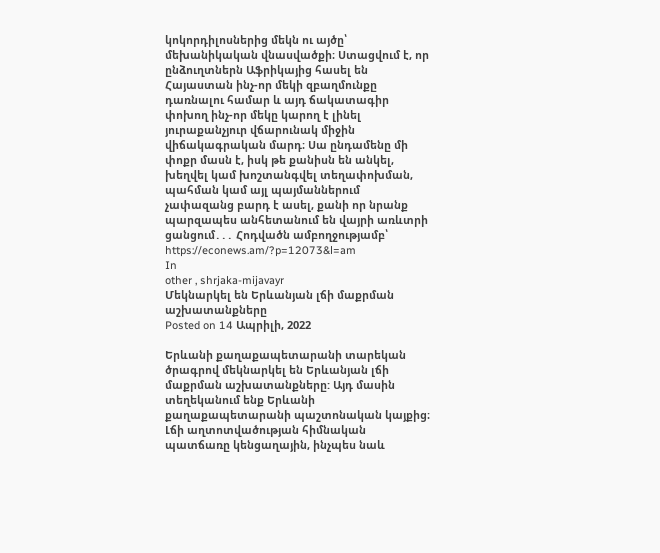կոկորդիլոսներից մեկն ու այծը՝ մեխանիկական վնասվածքի։ Ստացվում է, որ ընձուղտներն Աֆրիկայից հասել են Հայաստան ինչ-որ մեկի զբաղմունքը դառնալու համար և այդ ճակատագիր փոխող ինչ-որ մեկը կարող է լինել յուրաքանչյուր վճարունակ միջին վիճակագրական մարդ։ Սա ընդամենը մի փոքր մասն է, իսկ թե քանիսն են անկել, խեղվել կամ խոշտանգվել տեղափոխման, պահման կամ այլ պայմաններում չափազանց բարդ է ասել, քանի որ նրանք պարզապես անհետանում են վայրի առևտրի ցանցում․․․ Հոդվածն ամբողջությամբ՝ https://econews.am/?p=12073&l=am
In
other , shrjaka-mijavayr
Մեկնարկել են Երևանյան լճի մաքրման աշխատանքները
Posted on 14 Ապրիլի, 2022

Երևանի քաղաքապետարանի տարեկան ծրագրով մեկնարկել են Երևանյան լճի մաքրման աշխատանքները: Այդ մասին տեղեկանում ենք Երևանի քաղաքապետարանի պաշտոնական կայքից։ Լճի աղտոտվածության հիմնական պատճառը կենցաղային, ինչպես նաև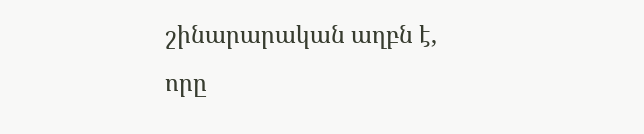շինարարական աղբն է, որը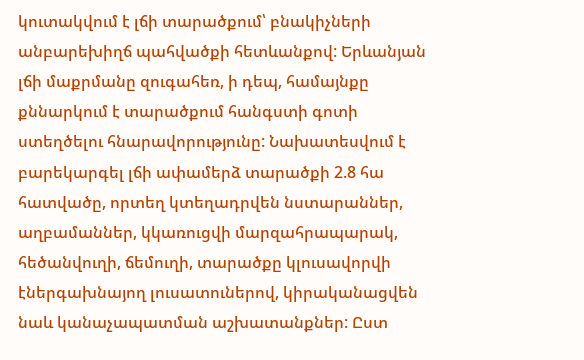կուտակվում է լճի տարածքում՝ բնակիչների անբարեխիղճ պահվածքի հետևանքով: Երևանյան լճի մաքրմանը զուգահեռ, ի դեպ, համայնքը քննարկում է տարածքում հանգստի գոտի ստեղծելու հնարավորությունը: Նախատեսվում է բարեկարգել լճի ափամերձ տարածքի 2.8 հա հատվածը, որտեղ կտեղադրվեն նստարաններ, աղբամաններ, կկառուցվի մարզահրապարակ, հեծանվուղի, ճեմուղի, տարածքը կլուսավորվի էներգախնայող լուսատուներով, կիրականացվեն նաև կանաչապատման աշխատանքներ: Ըստ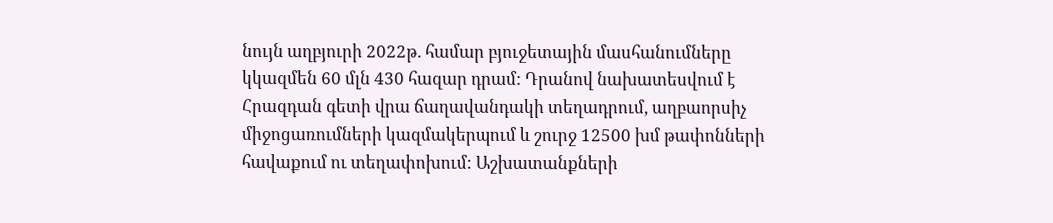նույն աղբյուրի 2022թ. համար բյուջետային մասհանումները կկազմեն 60 մլն 430 հազար դրամ: Դրանով նախատեսվում է Հրազդան գետի վրա ճաղավանդակի տեղադրում, աղբաորսիչ միջոցառումների կազմակերպում և շուրջ 12500 խմ թափոնների հավաքում ու տեղափոխում: Աշխատանքների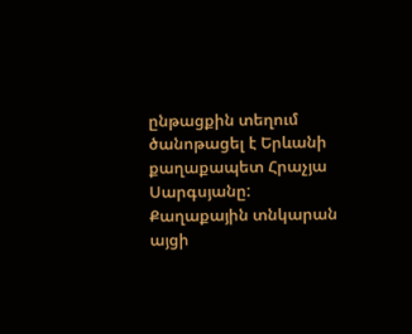ընթացքին տեղում ծանոթացել է Երևանի քաղաքապետ Հրաչյա Սարգսյանը: Քաղաքային տնկարան այցի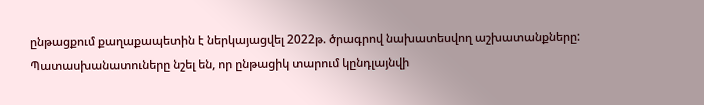ընթացքում քաղաքապետին է ներկայացվել 2022թ. ծրագրով նախատեսվող աշխատանքները: Պատասխանատուները նշել են, որ ընթացիկ տարում կընդլայնվի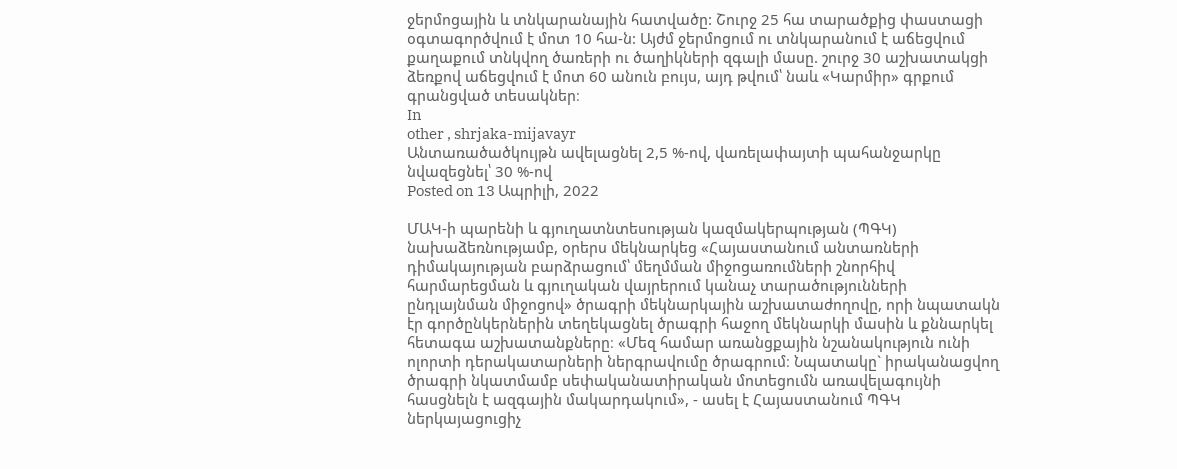ջերմոցային և տնկարանային հատվածը: Շուրջ 25 հա տարածքից փաստացի օգտագործվում է մոտ 10 հա-ն: Այժմ ջերմոցում ու տնկարանում է աճեցվում քաղաքում տնկվող ծառերի ու ծաղիկների զգալի մասը. շուրջ 30 աշխատակցի ձեռքով աճեցվում է մոտ 60 անուն բույս, այդ թվում՝ նաև «Կարմիր» գրքում գրանցված տեսակներ։
In
other , shrjaka-mijavayr
Անտառածածկույթն ավելացնել 2,5 %-ով, վառելափայտի պահանջարկը նվազեցնել՝ 30 %-ով
Posted on 13 Ապրիլի, 2022

ՄԱԿ-ի պարենի և գյուղատնտեսության կազմակերպության (ՊԳԿ) նախաձեռնությամբ, օրերս մեկնարկեց «Հայաստանում անտառների դիմակայության բարձրացում՝ մեղմման միջոցառումների շնորհիվ հարմարեցման և գյուղական վայրերում կանաչ տարածությունների ընդլայնման միջոցով» ծրագրի մեկնարկային աշխատաժողովը, որի նպատակն էր գործընկերներին տեղեկացնել ծրագրի հաջող մեկնարկի մասին և քննարկել հետագա աշխատանքները։ «Մեզ համար առանցքային նշանակություն ունի ոլորտի դերակատարների ներգրավումը ծրագրում։ Նպատակը` իրականացվող ծրագրի նկատմամբ սեփականատիրական մոտեցումն առավելագույնի հասցնելն է ազգային մակարդակում», - ասել է Հայաստանում ՊԳԿ ներկայացուցիչ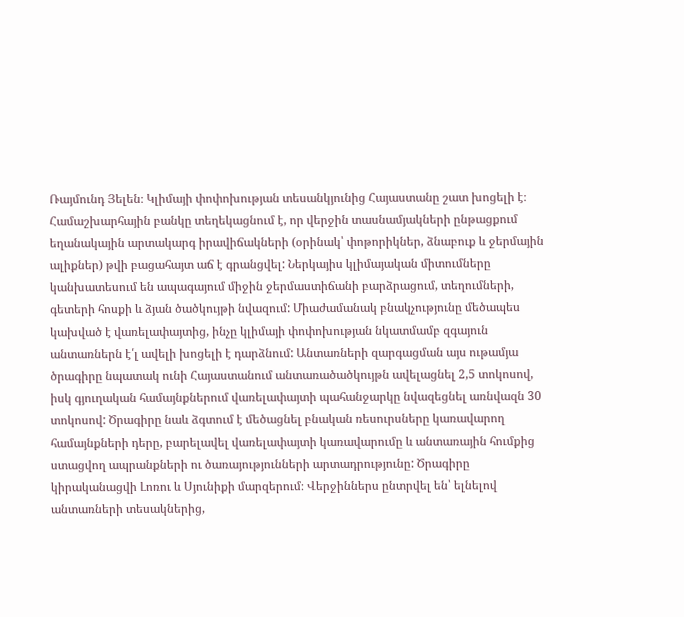Ռայմունդ Յելեն։ Կլիմայի փոփոխության տեսանկյունից Հայաստանը շատ խոցելի է։ Համաշխարհային բանկը տեղեկացնում է, որ վերջին տասնամյակների ընթացքում եղանակային արտակարգ իրավիճակների (օրինակ՝ փոթորիկներ, ձնաբուք և ջերմային ալիքներ) թվի բացահայտ աճ է գրանցվել: Ներկայիս կլիմայական միտումները կանխատեսում են ապագայում միջին ջերմաստիճանի բարձրացում, տեղումների, գետերի հոսքի և ձյան ծածկույթի նվազում: Միաժամանակ բնակչությունը մեծապես կախված է վառելափայտից, ինչը կլիմայի փոփոխության նկատմամբ զգայուն անտառներն է՛լ ավելի խոցելի է դարձնում: Անտառների զարգացման այս ութամյա ծրագիրը նպատակ ունի Հայաստանում անտառածածկույթն ավելացնել 2,5 տոկոսով, իսկ գյուղական համայնքներում վառելափայտի պահանջարկը նվազեցնել առնվազն 30 տոկոսով: Ծրագիրը նաև ձգտում է մեծացնել բնական ռեսուրսները կառավարող համայնքների դերը, բարելավել վառելափայտի կառավարումը և անտառային հումքից ստացվող ապրանքների ու ծառայությունների արտադրությունը: Ծրագիրը կիրականացվի Լոռու և Սյունիքի մարզերում։ Վերջիններս ընտրվել են՝ ելնելով անտառների տեսակներից,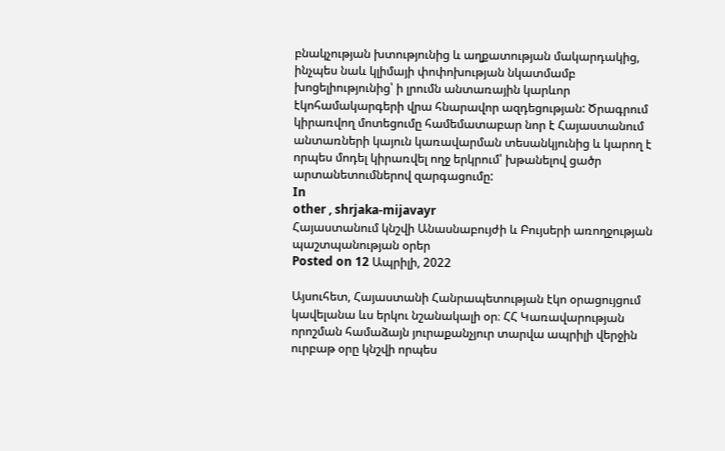բնակչության խտությունից և աղքատության մակարդակից, ինչպես նաև կլիմայի փոփոխության նկատմամբ խոցելիությունից՝ ի լրումն անտառային կարևոր էկոհամակարգերի վրա հնարավոր ազդեցության: Ծրագրում կիրառվող մոտեցումը համեմատաբար նոր է Հայաստանում անտառների կայուն կառավարման տեսանկյունից և կարող է որպես մոդել կիրառվել ողջ երկրում՝ խթանելով ցածր արտանետումներով զարգացումը:
In
other , shrjaka-mijavayr
Հայաստանում կնշվի Անասնաբույժի և Բույսերի առողջության պաշտպանության օրեր
Posted on 12 Ապրիլի, 2022

Այսուհետ, Հայաստանի Հանրապետության էկո օրացույցում կավելանա ևս երկու նշանակալի օր։ ՀՀ Կառավարության որոշման համաձայն յուրաքանչյուր տարվա ապրիլի վերջին ուրբաթ օրը կնշվի որպես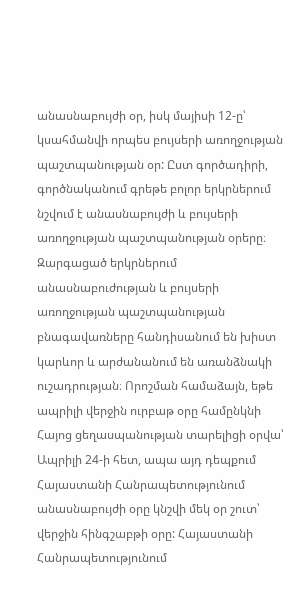անասնաբույժի օր, իսկ մայիսի 12-ը՝ կսահմանվի որպես բույսերի առողջության պաշտպանության օր: Ըստ գործադիրի, գործնականում գրեթե բոլոր երկրներում նշվում է անասնաբույժի և բույսերի առողջության պաշտպանության օրերը։ Զարգացած երկրներում անասնաբուժության և բույսերի առողջության պաշտպանության բնագավառները հանդիսանում են խիստ կարևոր և արժանանում են առանձնակի ուշադրության։ Որոշման համաձայն, եթե ապրիլի վերջին ուրբաթ օրը համընկնի Հայոց ցեղասպանության տարելիցի օրվա՝ Ապրիլի 24-ի հետ, ապա այդ դեպքում Հայաստանի Հանրապետությունում անասնաբույժի օրը կնշվի մեկ օր շուտ՝ վերջին հինգշաբթի օրը: Հայաստանի Հանրապետությունում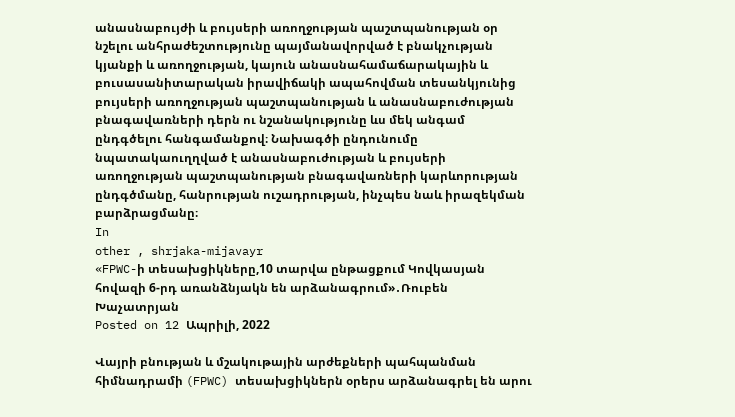անասնաբույժի և բույսերի առողջության պաշտպանության օր նշելու անհրաժեշտությունը պայմանավորված է բնակչության կյանքի և առողջության, կայուն անասնահամաճարակային և բուսասանիտարական իրավիճակի ապահովման տեսանկյունից բույսերի առողջության պաշտպանության և անասնաբուժության բնագավառների դերն ու նշանակությունը ևս մեկ անգամ ընդգծելու հանգամանքով։ Նախագծի ընդունումը նպատակաուղղված է անասնաբուժության և բույսերի առողջության պաշտպանության բնագավառների կարևորության ընդգծմանը, հանրության ուշադրության, ինչպես նաև իրազեկման բարձրացմանը։
In
other , shrjaka-mijavayr
«FPWC-ի տեսախցիկները,10 տարվա ընթացքում Կովկասյան հովազի 6-րդ առանձնյակն են արձանագրում»․Ռուբեն Խաչատրյան
Posted on 12 Ապրիլի, 2022

Վայրի բնության և մշակութային արժեքների պահպանման հիմնադրամի (FPWC) տեսախցիկներն օրերս արձանագրել են արու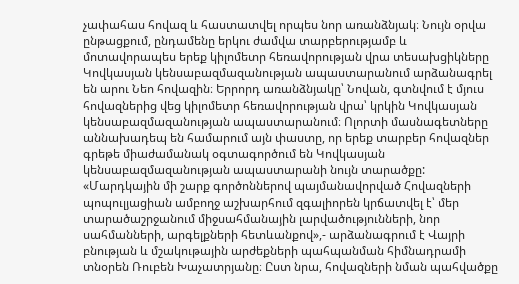չափահաս հովազ և հաստատվել որպես նոր առանձնյակ։ Նույն օրվա ընթացքում, ընդամենը երկու ժամվա տարբերությամբ և մոտավորապես երեք կիլոմետր հեռավորության վրա տեսախցիկները Կովկասյան կենսաբազմազանության ապաստարանում արձանագրել են արու Նեո հովազին։ Երրորդ առանձնյակը՝ Նովան, գտնվում է մյուս հովազներից վեց կիլոմետր հեռավորության վրա՝ կրկին Կովկասյան կենսաբազմազանության ապաստարանում։ Ոլորտի մասնագետները աննախադեպ են համարում այն փաստը, որ երեք տարբեր հովազներ գրեթե միաժամանակ օգտագործում են Կովկասյան կենսաբազմազանության ապաստարանի նույն տարածքը: «Մարդկային մի շարք գործոններով պայմանավորված Հովազների պոպուլյացիան ամբողջ աշխարհում զգալիորեն կրճատվել է՝ մեր տարածաշրջանում միջսահմանային լարվածությունների, նոր սահմանների, արգելքների հետևանքով»,- արձանագրում է Վայրի բնության և մշակութային արժեքների պահպանման հիմնադրամի տնօրեն Ռուբեն Խաչատրյանը։ Ըստ նրա, հովազների նման պահվածքը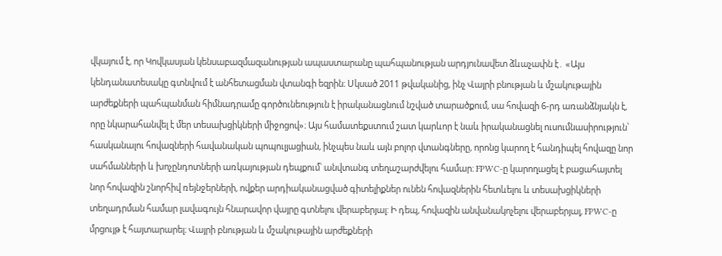վկայում է, որ Կովկասյան կենսաբազմազանության ապաստարանը պահպանության արդյունավետ ձևաչափն է․ «Այս կենդանատեսակը գտնվում է անհետացման վտանգի եզրին։ Սկսած 2011 թվականից, ինչ Վայրի բնության և մշակութային արժեքների պահպանման հիմնադրամը գործունեություն է իրականացնում նշված տարածքում, սա հովազի 6-րդ առանձնյակն է, որը նկարահանվել է մեր տեսախցիկների միջոցով»։ Այս համատեքստում շատ կարևոր է նաև իրականացնել ուսումնասիրություն՝ հասկանալու հովազների հավանական պոպուլյացիան, ինչպես նաև այն բոլոր վտանգները, որոնց կարող է հանդիպել հովազը նոր սահմանների և խոչընդոտների առկայության դեպքում՝ անվտանգ տեղաշարժվելու համար։ FPWC-ը կարողացել է բացահայտել նոր հովազին շնորհիվ ռեյնջերների, ովքեր արդիականացված գիտելիքներ ունեն հովազներին հետևելու և տեսախցիկների տեղադրման համար լավագույն հնարավոր վայրը գտնելու վերաբերյալ: Ի դեպ, հովազին անվանակոչելու վերաբերյալ, FPWC-ը մրցույթ է հայտարարել։ Վայրի բնության և մշակութային արժեքների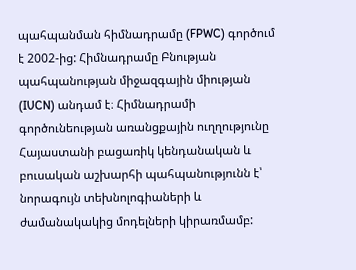պահպանման հիմնադրամը (FPWC) գործում է 2002-ից: Հիմնադրամը Բնության պահպանության միջազգային միության (IUCN) անդամ է։ Հիմնադրամի գործունեության առանցքային ուղղությունը Հայաստանի բացառիկ կենդանական և բուսական աշխարհի պահպանությունն է՝ նորագույն տեխնոլոգիաների և ժամանակակից մոդելների կիրառմամբ: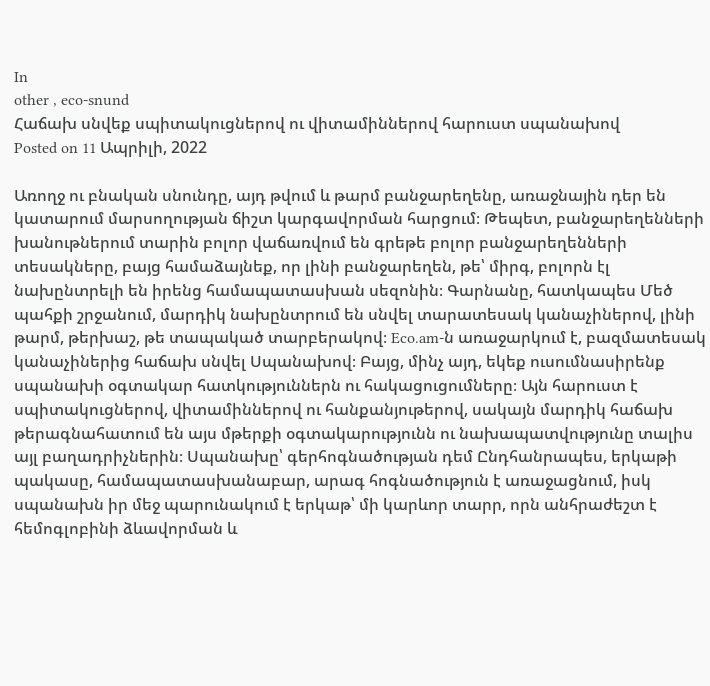In
other , eco-snund
Հաճախ սնվեք սպիտակուցներով ու վիտամիններով հարուստ սպանախով
Posted on 11 Ապրիլի, 2022

Առողջ ու բնական սնունդը, այդ թվում և թարմ բանջարեղենը, առաջնային դեր են կատարում մարսողության ճիշտ կարգավորման հարցում։ Թեպետ, բանջարեղենների խանութներում տարին բոլոր վաճառվում են գրեթե բոլոր բանջարեղենների տեսակները, բայց համաձայնեք, որ լինի բանջարեղեն, թե՝ միրգ, բոլորն էլ նախընտրելի են իրենց համապատասխան սեզոնին։ Գարնանը, հատկապես Մեծ պահքի շրջանում, մարդիկ նախընտրում են սնվել տարատեսակ կանաչիներով, լինի թարմ, թերխաշ, թե տապակած տարբերակով։ Eco.am-ն առաջարկում է, բազմատեսակ կանաչիներից հաճախ սնվել Սպանախով։ Բայց, մինչ այդ, եկեք ուսումնասիրենք սպանախի օգտակար հատկություններն ու հակացուցումները։ Այն հարուստ է սպիտակուցներով, վիտամիններով ու հանքանյութերով, սակայն մարդիկ հաճախ թերագնահատում են այս մթերքի օգտակարությունն ու նախապատվությունը տալիս այլ բաղադրիչներին։ Սպանախը՝ գերհոգնածության դեմ Ընդհանրապես, երկաթի պակասը, համապատասխանաբար, արագ հոգնածություն է առաջացնում, իսկ սպանախն իր մեջ պարունակում է երկաթ՝ մի կարևոր տարր, որն անհրաժեշտ է հեմոգլոբինի ձևավորման և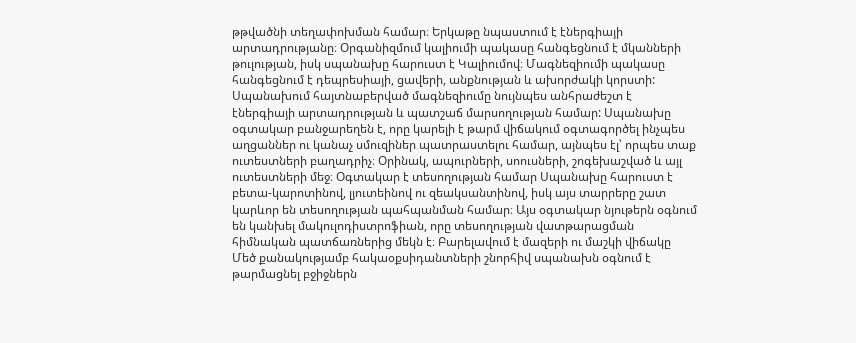թթվածնի տեղափոխման համար։ Երկաթը նպաստում է էներգիայի արտադրությանը։ Օրգանիզմում կալիումի պակասը հանգեցնում է մկանների թուլության, իսկ սպանախը հարուստ է Կալիումով։ Մագնեզիումի պակասը հանգեցնում է դեպրեսիայի, ցավերի, անքնության և ախորժակի կորստի: Սպանախում հայտնաբերված մագնեզիումը նույնպես անհրաժեշտ է էներգիայի արտադրության և պատշաճ մարսողության համար: Սպանախը օգտակար բանջարեղեն է, որը կարելի է թարմ վիճակում օգտագործել ինչպես աղցաններ ու կանաչ սմուզիներ պատրաստելու համար, այնպես էլ՝ որպես տաք ուտեստների բաղադրիչ։ Օրինակ, ապուրների, սոուսների, շոգեխաշված և այլ ուտեստների մեջ։ Օգտակար է տեսողության համար Սպանախը հարուստ է բետա-կարոտինով, լյուտեինով ու զեակսանտինով, իսկ այս տարրերը շատ կարևոր են տեսողության պահպանման համար։ Այս օգտակար նյութերն օգնում են կանխել մակուլոդիստրոֆիան, որը տեսողության վատթարացման հիմնական պատճառներից մեկն է։ Բարելավում է մազերի ու մաշկի վիճակը Մեծ քանակությամբ հակաօքսիդանտների շնորհիվ սպանախն օգնում է թարմացնել բջիջներն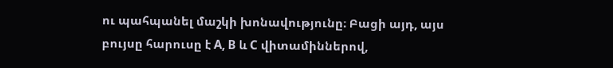ու պահպանել մաշկի խոնավությունը։ Բացի այդ, այս բույսը հարուսը է А, В և С վիտամիններով,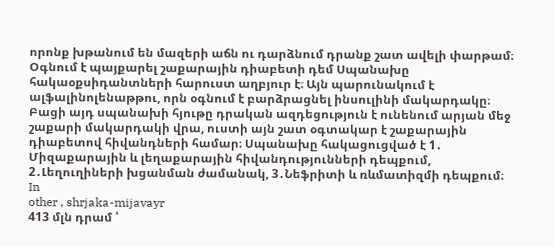որոնք խթանում են մազերի աճն ու դարձնում դրանք շատ ավելի փարթամ։ Օգնում է պայքարել շաքարային դիաբետի դեմ Սպանախը հակաօքսիդանտների հարուստ աղբյուր է։ Այն պարունակում է ալֆալինոլենաթթու, որն օգնում է բարձրացնել ինսուլինի մակարդակը։ Բացի այդ սպանախի հյութը դրական ազդեցություն է ունենում արյան մեջ շաքարի մակարդակի վրա, ուստի այն շատ օգտակար է շաքարային դիաբետով հիվանդների համար։ Սպանախը հակացուցված է 1․ Միզաքարային և լեղաքարային հիվանդությունների դեպքում, 2․Լեղուղիների խցանման ժամանակ, 3․Նեֆրիտի և ռևմատիզմի դեպքում։
In
other , shrjaka-mijavayr
413 մլն դրամ ՝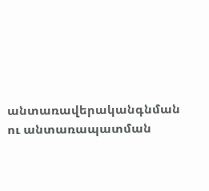անտառավերականգնման ու անտառապատման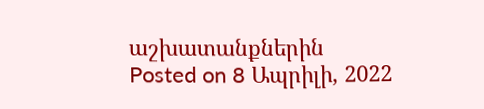աշխատանքներին
Posted on 8 Ապրիլի, 2022